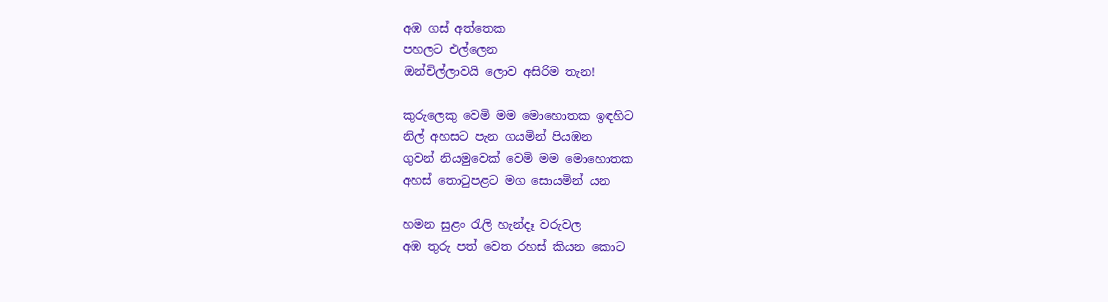අඹ ගස් අත්තෙක
පහලට එල්ලෙන
ඔන්චිල්ලාවයි ලොව අසිරිම තැන!

කුරුලෙකු වෙමි මම මොහොතක ඉඳහිට
නිල් අහසට පැන ගයමින් පියඹන
ගුවන් නියමුවෙක් වෙමි මම මොහොතක
අහස් තොටුපළට මග සොයමින් යන

හමන සුළං රැලි හැන්දෑ වරුවල
අඹ තුරු පත් වෙත රහස් කියන කොට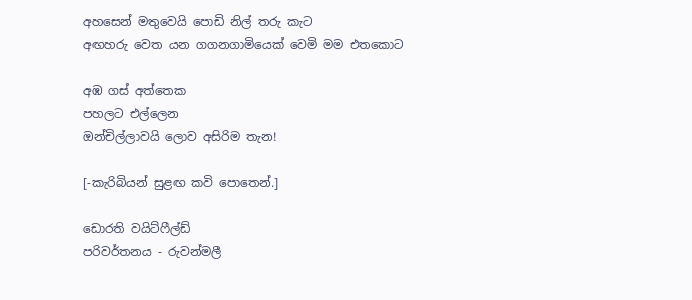අහසෙන් මතුවෙයි පොඩි නිල් තරු කැට
අඟහරු වෙත යන ගගනගාමියෙක් වෙමි මම එතකොට

අඹ ගස් අත්තෙක
පහලට එල්ලෙන
ඔන්චිල්ලාවයි ලොව අසිරිම තැන!

[-කැරිබියන් සුළඟ කවි පොතෙන්.]

ඩොරති වයිට්ෆීල්ඩ්
පරිවර්තනය - රුවන්මලී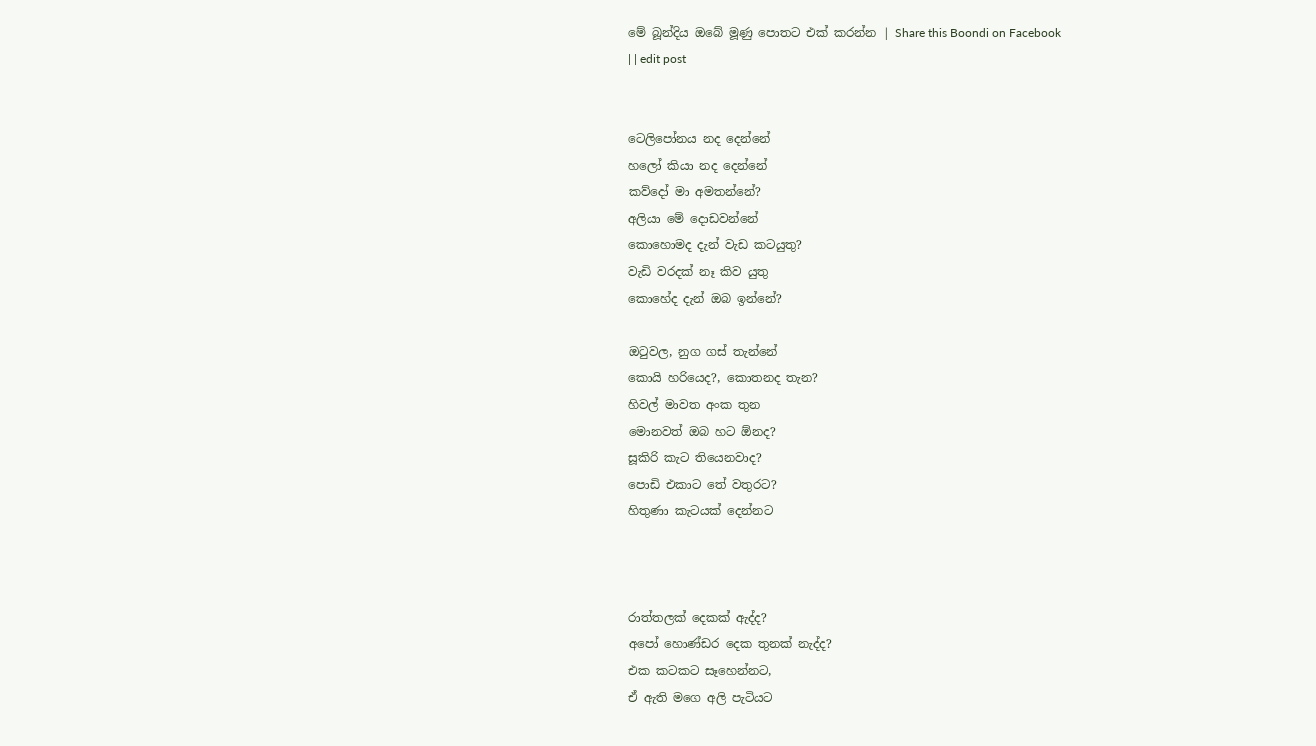මේ බූන්දිය ඔබේ මූණු පොතට එක් කරන්න | Share this Boondi on Facebook
| | edit post


ටෙලිපෝනය නද දෙන්නේ
හලෝ කියා නද දෙන්නේ
කව්දෝ මා අමතන්නේ?
අලියා මේ දොඩවන්නේ
කොහොමද දැන් වැඩ කටයුතු?
වැඩි වරදක් නෑ කිව යුතු
කොහේද දැන් ඔබ ඉන්නේ?

ඔටුවල, නුග ගස් තැන්නේ
කොයි හරියෙද?, කොතනද තැන?
හිවල් මාවත අංක තුන
මොනවත් ඔබ හට ඕනද?
සූකිරි කැට තියෙනවාද?
පොඩි එකාට තේ වතුරට?
හිතුණා කැටයක් දෙන්නට



රාත්තලක් දෙකක් ඇද්ද?
අපෝ හොණ්ඩර දෙක තුනක් නැද්ද?
එක කටකට සෑහෙන්නට,
ඒ ඇති මගෙ අලි පැටියට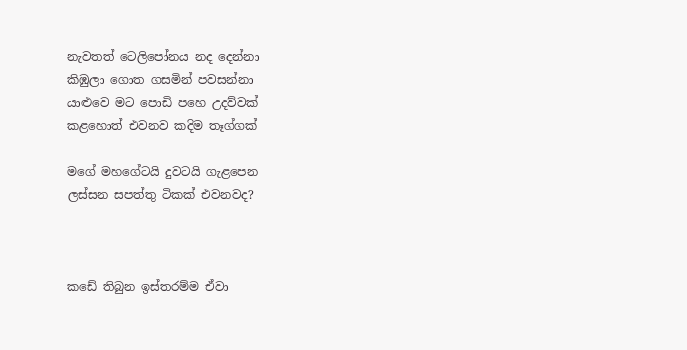නැවතත් ටෙලිපෝනය නද දෙන්නා
කිඹුලා ගොත ගසමින් පවසන්නා
යාළුවෙ මට පොඩි පහෙ උදව්වක්
කළහොත් එවනව කදිම තෑග්ගක්

මගේ මහගේටයි දුවටයි ගැළපෙන
ලස්සන සපත්තු ටිකක් එවනවද?



කඩේ තිබුන ඉස්තරම්ම ඒවා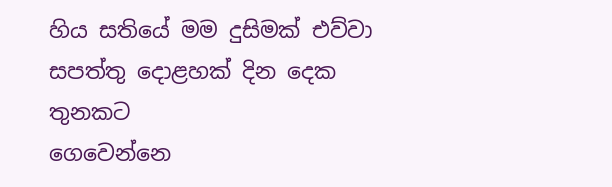හිය සතියේ මම දුසිමක් එව්වා
සපත්තු දොළහක් දින දෙක තුනකට
ගෙවෙන්නෙ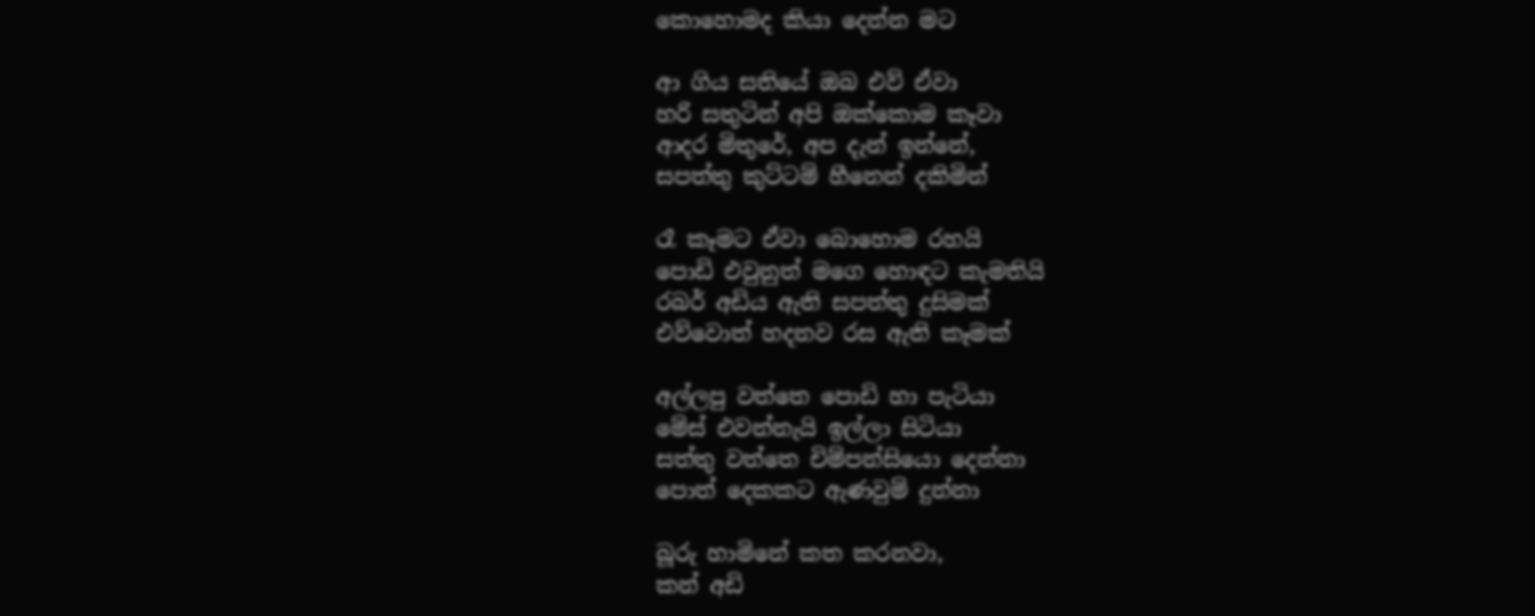කොහොමද කියා දෙන්න මට

ආ ගිය සතියේ ඔබ එව් ඒවා
හරි සතුටින් අපි ඔක්කොම කෑවා
ආදර මිතුරේ, අප දැන් ඉන්නේ,
සපත්තු කුට්ටම් හීනෙන් දකිමින්

රෑ කෑමට ඒවා බොහොම රහයි
පොඩි එවුනුත් මගෙ හොඳට කැමතියි
රබර් අඩිය ඇති සපත්තු දුසිමක්
එව්වොත් හදනව රස ඇති කෑමක්

අල්ලපු වත්තෙ පොඩි හා පැටියා
මේස් එවන්නැයි ඉල්ලා සිටියා
සත්තු වත්තෙ චිම්පන්සියො දෙන්නා
පොත් දෙකකට ඇණවුම් දුන්නා

බූරු හාමිනේ කත කරනවා,
කන් අඩි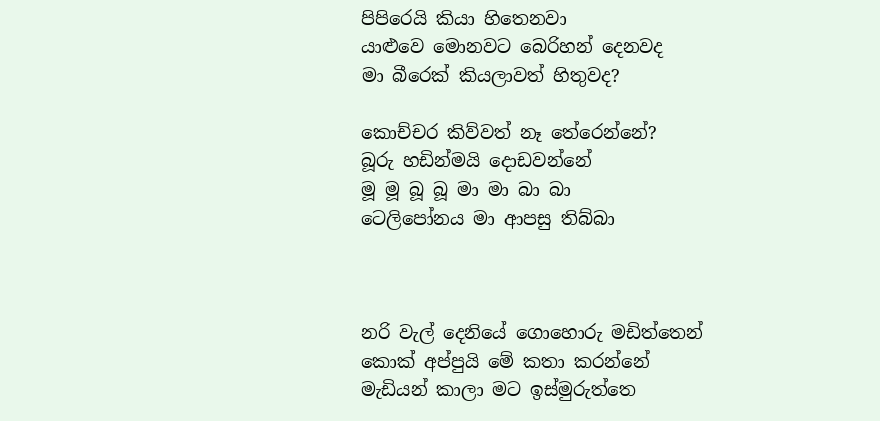පිපිරෙයි කියා හිතෙනවා
යාළුවෙ මොනවට බෙරිහන් දෙනවද
මා බීරෙක් කියලාවත් හිතුවද?

කොච්චර කිව්වත් නෑ තේරෙන්නේ?
බූරු හඩින්මයි දොඩවන්නේ
මූ මූ බූ බූ මා මා බා බා
ටෙලිපෝනය මා ආපසු තිබ්බා



නරි වැල් දෙනියේ ගොහොරු මඩිත්තෙන්
කොක් අප්පුයි මේ කතා කරන්නේ
මැඩියන් කාලා මට ඉස්මුරුත්තෙ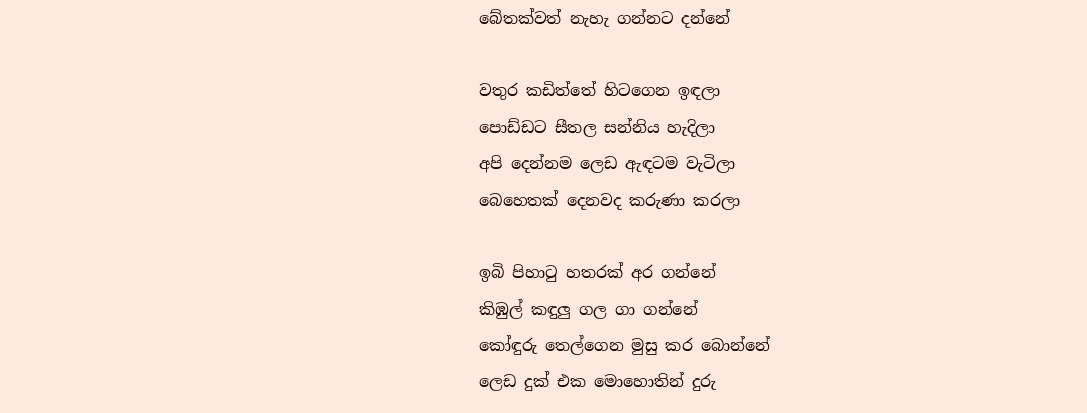බේතක්වත් නැහැ ගන්නට දන්නේ

වතුර කඩිත්තේ හිටගෙන ඉඳලා
පොඩ්ඩට සීතල සන්නිය හැදිලා
අපි දෙන්නම ලෙඩ ඇඳටම වැටිලා
බෙහෙතක් දෙනවද කරුණා කරලා

ඉබි පිහාටු හතරක් අර ගන්නේ
කිඹුල් කඳුලු ගල ගා ගන්නේ
කෝඳුරු තෙල්ගෙන මුසු කර බොන්නේ
ලෙඩ දුක් එක මොහොතින් දුරු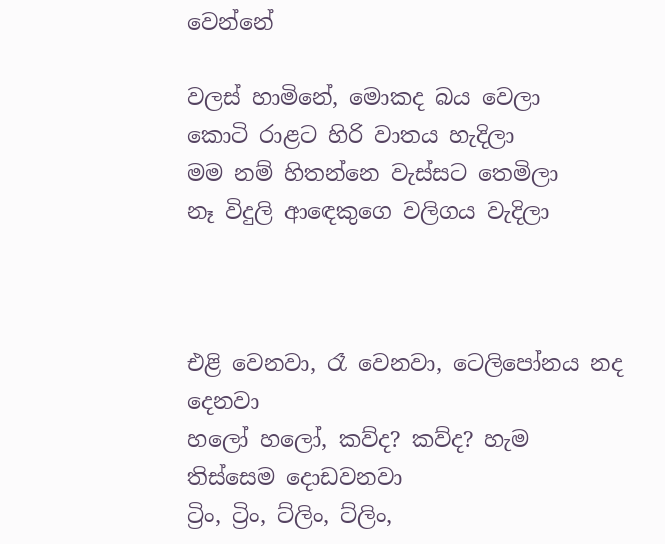වෙන්නේ

වලස් හාමිනේ, මොකද බය වෙලා
කොටි රාළට හිරි වාතය හැදිලා
මම නම් හිතන්නෙ වැස්සට තෙමිලා
නෑ විදුලි ආඳෙකුගෙ වලිගය වැදිලා



එළි වෙනවා, රෑ වෙනවා, ටෙලිපෝනය නද දෙනවා
හලෝ හලෝ, කව්ද? කව්ද? හැම තිස්සෙම දොඩවනවා
ට්‍රිං, ට්‍රිං, ට්ලිං, ට්ලිං,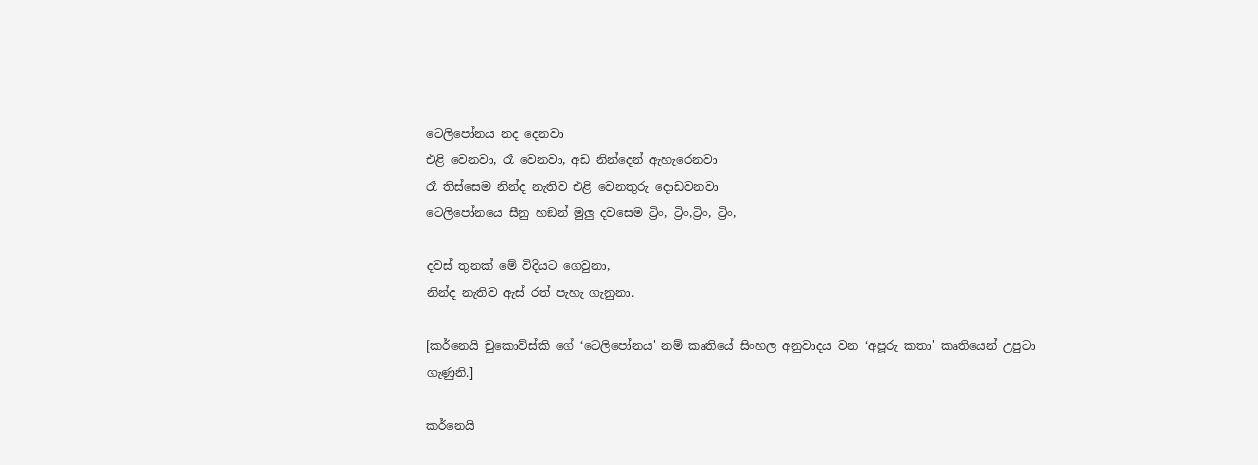ටෙලිපෝනය නද දෙනවා
එළි වෙනවා, රෑ වෙනවා, අඩ නින්දෙන් ඇහැරෙනවා
රෑ තිස්සෙම නින්ද නැතිව එළි වෙනතුරු දොඩවනවා
ටෙලිපෝනයෙ සීනු හඞන් මුලු දවසෙම ට්‍රිං, ට්‍රිං,ට්‍රිං, ට්‍රිං,

දවස් තුනක් මේ විදියට ගෙවුනා,
නින්ද නැතිව ඇස් රත් පැහැ ගැනුනා.

[කර්නෙයි චුකොව්ස්කි ගේ ‘ටෙලිපෝනය' නම් කෘතියේ සිංහල අනුවාදය වන ‘අපූරු කතා' කෘතියෙන් උපුටා ගැණුනි.]

කර්නෙයි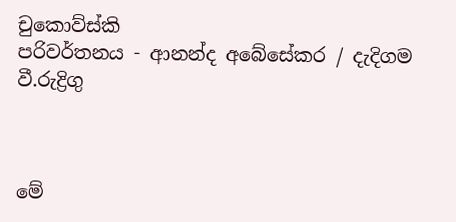චුකොව්ස්කි
පරිවර්තනය - ආනන්ද අබේසේකර / දැදිගම වී.රුද්‍රිගු



මේ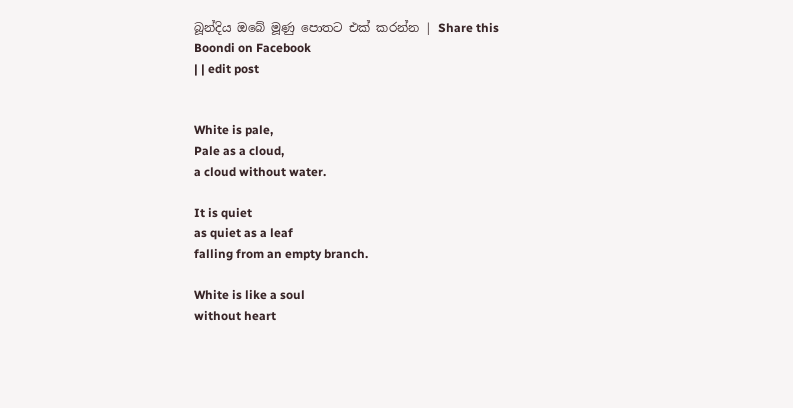බූන්දිය ඔබේ මූණු පොතට එක් කරන්න | Share this Boondi on Facebook
| | edit post


White is pale,
Pale as a cloud,
a cloud without water.

It is quiet
as quiet as a leaf
falling from an empty branch.

White is like a soul
without heart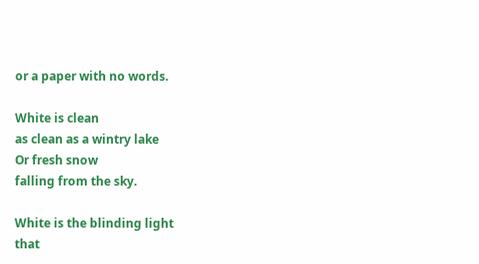or a paper with no words.

White is clean
as clean as a wintry lake
Or fresh snow
falling from the sky.

White is the blinding light
that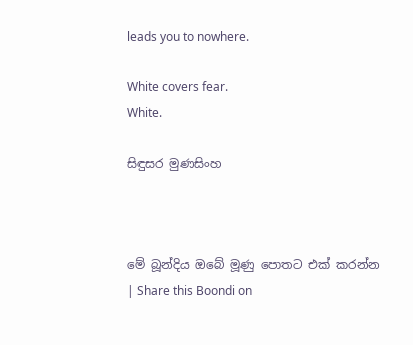leads you to nowhere.

White covers fear.
White.

සිඳුසර මුණසිංහ



මේ බූන්දිය ඔබේ මූණු පොතට එක් කරන්න | Share this Boondi on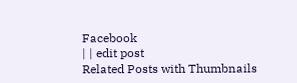Facebook
| | edit post
Related Posts with Thumbnails